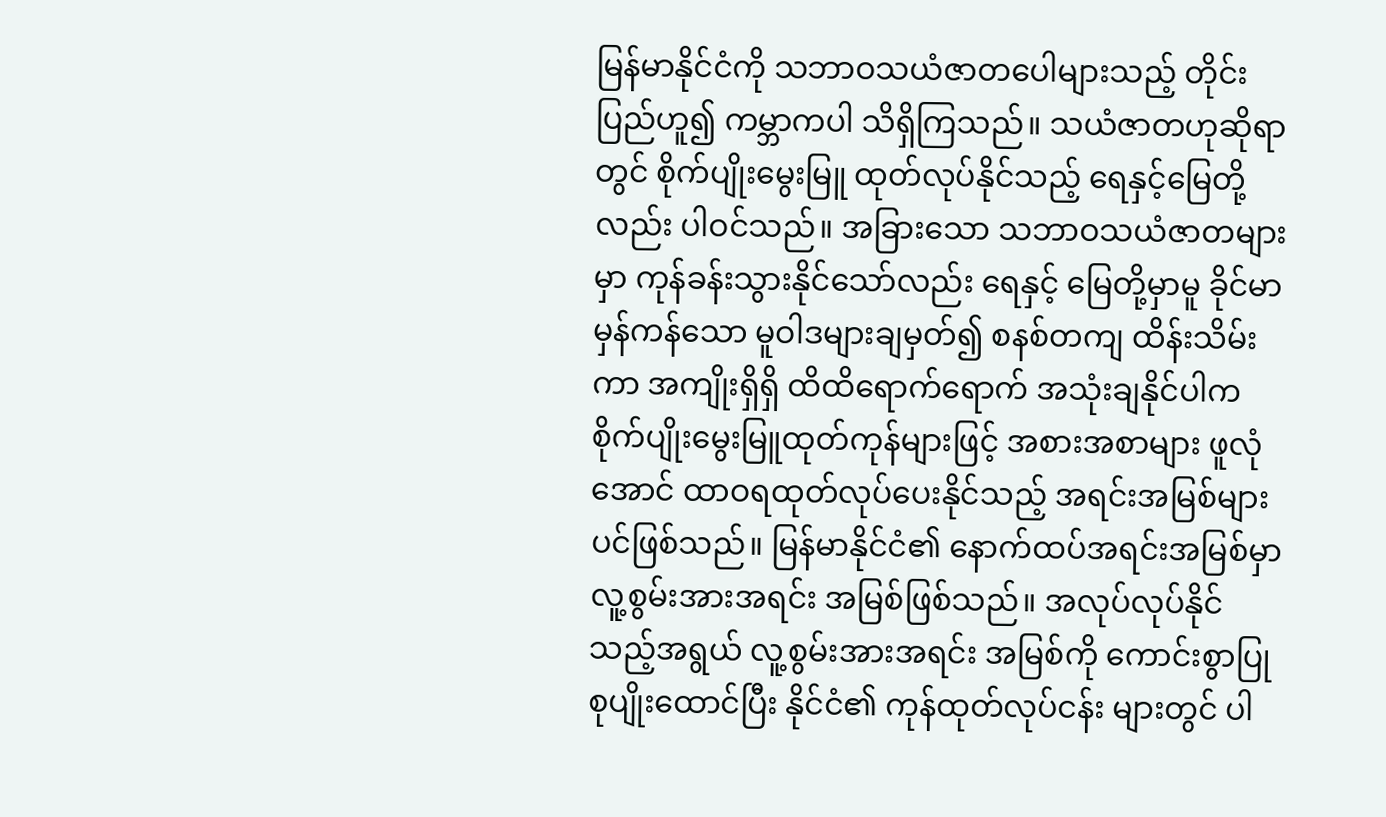မြန်မာနိုင်ငံကို သဘာဝသယံဇာတပေါများသည့် တိုင်းပြည်ဟူ၍ ကမ္ဘာကပါ သိရှိကြသည်။ သယံဇာတဟုဆိုရာတွင် စိုက်ပျိုးမွေးမြူ ထုတ်လုပ်နိုင်သည့် ရေနှင့်မြေတို့လည်း ပါဝင်သည်။ အခြားသော သဘာဝသယံဇာတများမှာ ကုန်ခန်းသွားနိုင်သော်လည်း ရေနှင့် မြေတို့မှာမူ ခိုင်မာမှန်ကန်သော မူဝါဒများချမှတ်၍ စနစ်တကျ ထိန်းသိမ်းကာ အကျိုးရှိရှိ ထိထိရောက်ရောက် အသုံးချနိုင်ပါက စိုက်ပျိုးမွေးမြူထုတ်ကုန်များဖြင့် အစားအစာများ ဖူလုံအောင် ထာဝရထုတ်လုပ်ပေးနိုင်သည့် အရင်းအမြစ်များပင်ဖြစ်သည်။ မြန်မာနိုင်ငံ၏ နောက်ထပ်အရင်းအမြစ်မှာ လူ့စွမ်းအားအရင်း အမြစ်ဖြစ်သည်။ အလုပ်လုပ်နိုင်သည့်အရွယ် လူ့စွမ်းအားအရင်း အမြစ်ကို ကောင်းစွာပြုစုပျိုးထောင်ပြီး နိုင်ငံ၏ ကုန်ထုတ်လုပ်ငန်း များတွင် ပါ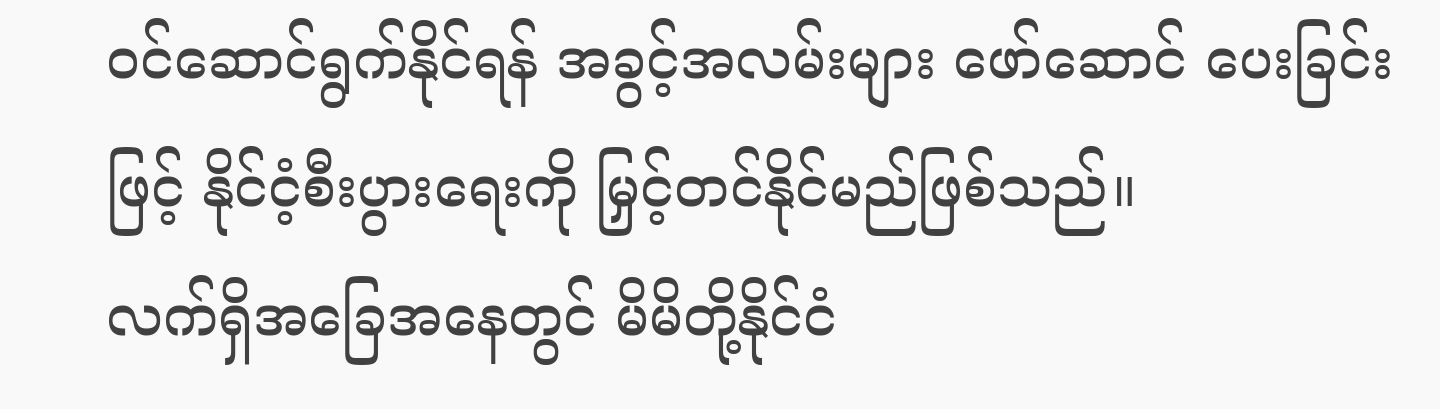ဝင်ဆောင်ရွက်နိုင်ရန် အခွင့်အလမ်းများ ဖော်ဆောင် ပေးခြင်းဖြင့် နိုင်ငံ့စီးပွားရေးကို မြှင့်တင်နိုင်မည်ဖြစ်သည်။
လက်ရှိအခြေအနေတွင် မိမိတို့နိုင်ငံ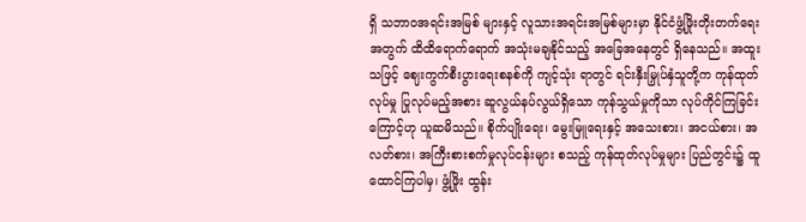ရှိ သဘာဝအရင်းအမြစ် များနှင့် လူသားအရင်းအမြစ်များမှာ နိုင်ငံဖွံ့ဖြိုးတိုးတက်ရေး အတွက် ထိထိရောက်ရောက် အသုံးမချနိုင်သည့် အခြေအနေတွင် ရှိနေသည်။ အထူးသဖြင့် ဈေးကွက်စီးပွားရေးစနစ်ကို ကျင့်သုံး ရာတွင် ရင်းနှီးမြှုပ်နှံသူတို့က ကုန်ထုတ်လုပ်မှု ပြုလုပ်မည့်အစား ဆူလွယ်နပ်လွယ်ရှိသော ကုန်သွယ်မှုကိုသာ လုပ်ကိုင်ကြခြင်း ကြောင့်ဟု ယူဆမိသည်။ စိုက်ပျိုးရေး၊ မွေးမြူရေးနှင့် အသေးစား၊ အငယ်စား၊ အလတ်စား၊ အကြီးစားစက်မှုလုပ်ငန်းများ စသည့် ကုန်ထုတ်လုပ်မှုများ ပြည်တွင်း၌ ထူထောင်ကြပါမှ၊ ဖွံ့ဖြိုး ထွန်း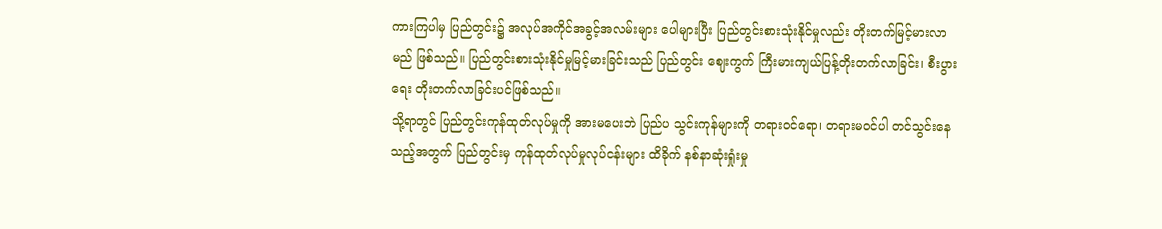ကားကြပါမှ ပြည်တွင်း၌ အလုပ်အကိုင်အခွင့်အလမ်းများ ပေါများပြီး ပြည်တွင်းစားသုံးနိုင်မှုလည်း တိုးတက်မြင့်မားလာမည် ဖြစ်သည်။ ပြည်တွင်းစားသုံးနိုင်မှုမြင့်မားခြင်းသည် ပြည်တွင်း ဈေးကွက် ကြီးမားကျယ်ပြန့်တိုးတက်လာခြင်း၊ စီးပွားရေး တိုးတက်လာခြင်းပင်ဖြစ်သည်။
သို့ရာတွင် ပြည်တွင်းကုန်ထုတ်လုပ်မှုကို အားမပေးဘဲ ပြည်ပ သွင်းကုန်များကို တရားဝင်ရော၊ တရားမဝင်ပါ တင်သွင်းနေ သည့်အတွက် ပြည်တွင်းမှ ကုန်ထုတ်လုပ်မှုလုပ်ငန်းများ ထိခိုက် နစ်နာဆုံးရှုံးမှု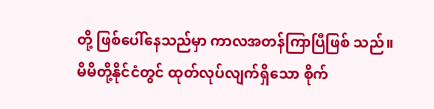တို့ ဖြစ်ပေါ်နေသည်မှာ ကာလအတန်ကြာပြီဖြစ် သည်။ မိမိတို့နိုင်ငံတွင် ထုတ်လုပ်လျက်ရှိသော စိုက်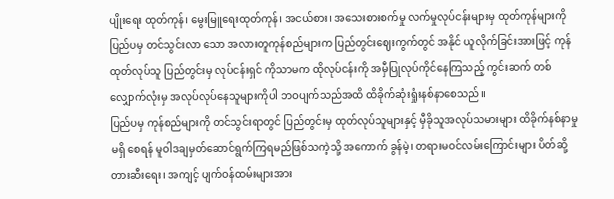ပျိုးရေး ထုတ်ကုန်၊ မွေးမြူရေးထုတ်ကုန်၊ အငယ်စား၊ အသေးစားစက်မှု လက်မှုလုပ်ငန်းများမှ ထုတ်ကုန်များကို ပြည်ပမှ တင်သွင်းလာ သော အလားတူကုန်စည်များက ပြည်တွင်းဈေးကွက်တွင် အနိုင် ယူလိုက်ခြင်းအားဖြင့် ကုန်ထုတ်လုပ်သူ ပြည်တွင်းမှ လုပ်ငန်းရှင် ကိုသာမက ထိုလုပ်ငန်းကို အမှီပြုလုပ်ကိုင်နေကြသည့် ကွင်းဆက် တစ်လျှောက်လုံးမှ အလုပ်လုပ်နေသူများကိုပါ ဘဝပျက်သည်အထိ ထိခိုက်ဆုံးရှုံးနစ်နာစေသည်။
ပြည်ပမှ ကုန်စည်များကို တင်သွင်းရာတွင် ပြည်တွင်းမှ ထုတ်လုပ်သူများနှင့် မှီခိုသူအလုပ်သမားများ ထိခိုက်နစ်နာမှုမရှိ စေရန် မူဝါဒချမှတ်ဆောင်ရွက်ကြရမည်ဖြစ်သကဲ့သို့ အကောက် ခွန်မဲ့၊ တရားမဝင်လမ်းကြောင်းများ ပိတ်ဆို့တားဆီးရေး၊ အကျင့် ပျက်ဝန်ထမ်းများအား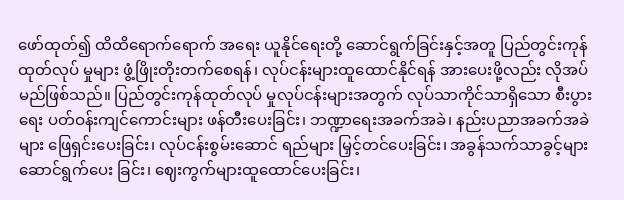ဖော်ထုတ်၍ ထိထိရောက်ရောက် အရေး ယူနိုင်ရေးတို့ ဆောင်ရွက်ခြင်းနှင့်အတူ ပြည်တွင်းကုန်ထုတ်လုပ် မှုများ ဖွံ့ဖြိုးတိုးတက်စေရန်၊ လုပ်ငန်းများထူထောင်နိုင်ရန် အားပေးဖို့လည်း လိုအပ်မည်ဖြစ်သည်။ ပြည်တွင်းကုန်ထုတ်လုပ် မှုလုပ်ငန်းများအတွက် လုပ်သာကိုင်သာရှိသော စီးပွားရေး ပတ်ဝန်းကျင်ကောင်းများ ဖန်တီးပေးခြင်း၊ ဘဏ္ဍာရေးအခက်အခဲ၊ နည်းပညာအခက်အခဲများ ဖြေရှင်းပေးခြင်း၊ လုပ်ငန်းစွမ်းဆောင် ရည်များ မြှင့်တင်ပေးခြင်း၊ အခွန်သက်သာခွင့်များ ဆောင်ရွက်ပေး ခြင်း၊ ဈေးကွက်များထူထောင်ပေးခြင်း၊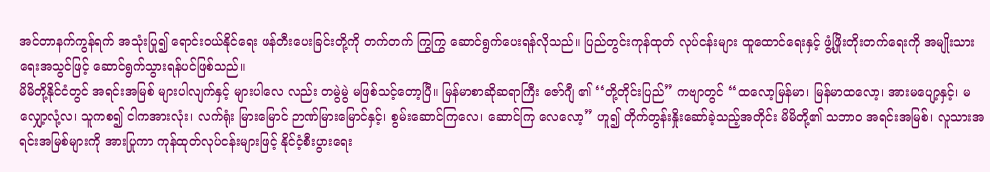အင်တာနက်ကွန်ရက် အသုံးပြု၍ ရောင်းဝယ်နိုင်ရေး ဖန်တီးပေးခြင်းတို့ကို တက်တက် ကြွကြွ ဆောင်ရွက်ပေးရန်လိုသည်။ ပြည်တွင်းကုန်ထုတ် လုပ်ငန်းများ ထူထောင်ရေးနှင့် ဖွံ့ဖြိုးတိုးတက်ရေးကို အမျိုးသား ရေးအသွင်ဖြင့် ဆောင်ရွက်သွားရန်ပင်ဖြစ်သည်။
မိမိတို့နိုင်ငံတွင် အရင်းအမြစ် များပါလျက်နှင့် များပါလေ လည်း တမွဲမွဲ မဖြစ်သင့်တော့ပြီ။ မြန်မာစာဆိုဆရာကြီး ဇော်ဂျီ ၏ ‘‘တို့တိုင်းပြည်” ကဗျာတွင် ‘‘ထလော့မြန်မာ၊ မြန်မာထလော့၊ အားမပျော့နှင့်၊ မလျှော့လုံ့လ၊ သူကစ၍ ငါကအားလုံး၊ လက်ရုံး မြားမြောင် ဉာဏ်မြားမြောင်နှင့်၊ စွမ်းဆောင်ကြလေ၊ ဆောင်ကြ လေလော့” ဟူ၍ တိုက်တွန်းနှိုးဆော်ခဲ့သည့်အတိုင်း မိမိတို့၏ သဘာဝ အရင်းအမြစ်၊ လူသားအရင်းအမြစ်များကို အားပြုကာ ကုန်ထုတ်လုပ်ငန်းများဖြင့် နိုင်ငံ့စီးပွားရေး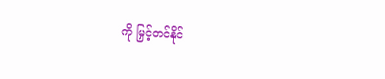ကို မြှင့်တင်နိုင်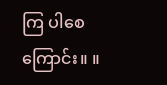ကြ ပါစေကြောင်း။ ။